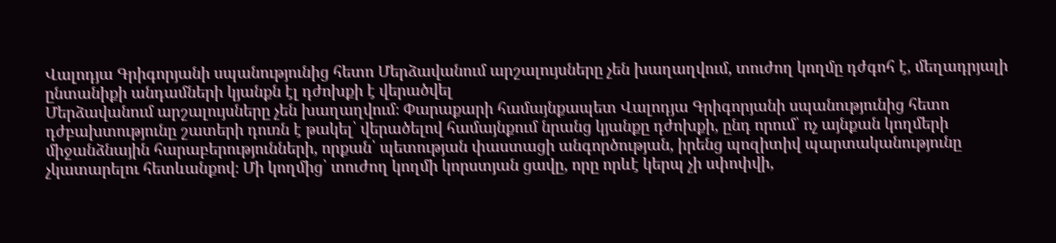Վալոդյա Գրիգորյանի սպանությունից հետո Մերձավանում արշալույսները չեն խաղաղվում, տուժող կողմը դժգոհ է, մեղադրյալի ընտանիքի անդամների կյանքն էլ դժոխքի է վերածվել
Մերձավանում արշալույսները չեն խաղաղվում։ Փարաքարի համայնքապետ Վալոդյա Գրիգորյանի սպանությունից հետո դժբախտությունը շատերի դուռն է թակել՝ վերածելով համայնքում նրանց կյանքը դժոխքի, ընդ որում՝ ոչ այնքան կողմերի միջանձնային հարաբերությունների, որքան՝ պետության փաստացի անգործության, իրենց պոզիտիվ պարտականությունը չկատարելու հետևանքով։ Մի կողմից՝ տուժող կողմի կորստյան ցավը, որը որևէ կերպ չի սփոփվի,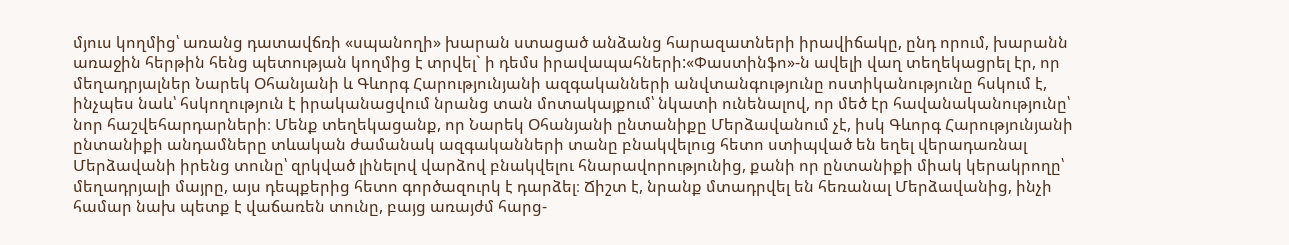մյուս կողմից՝ առանց դատավճռի «սպանողի» խարան ստացած անձանց հարազատների իրավիճակը, ընդ որում, խարանն առաջին հերթին հենց պետության կողմից է տրվել` ի դեմս իրավապահների:«Փաստինֆո»-ն ավելի վաղ տեղեկացրել էր, որ մեղադրյալներ Նարեկ Օհանյանի և Գևորգ Հարությունյանի ազգականների անվտանգությունը ոստիկանությունը հսկում է, ինչպես նաև՝ հսկողություն է իրականացվում նրանց տան մոտակայքում՝ նկատի ունենալով, որ մեծ էր հավանականությունը՝ նոր հաշվեհարդարների։ Մենք տեղեկացանք, որ Նարեկ Օհանյանի ընտանիքը Մերձավանում չէ, իսկ Գևորգ Հարությունյանի ընտանիքի անդամները տևական ժամանակ ազգականների տանը բնակվելուց հետո ստիպված են եղել վերադառնալ Մերձավանի իրենց տունը՝ զրկված լինելով վարձով բնակվելու հնարավորությունից, քանի որ ընտանիքի միակ կերակրողը՝ մեղադրյալի մայրը, այս դեպքերից հետո գործազուրկ է դարձել։ Ճիշտ է, նրանք մտադրվել են հեռանալ Մերձավանից, ինչի համար նախ պետք է վաճառեն տունը, բայց առայժմ հարց-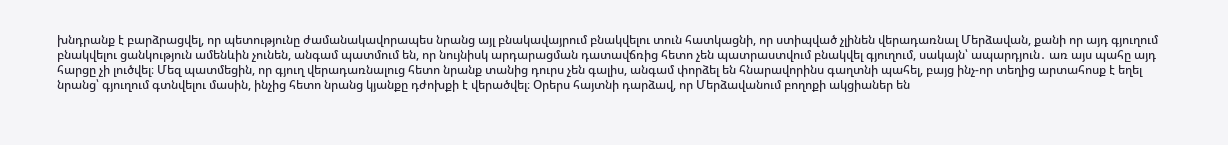խնդրանք է բարձրացվել, որ պետությունը ժամանակավորապես նրանց այլ բնակավայրում բնակվելու տուն հատկացնի, որ ստիպված չլինեն վերադառնալ Մերձավան, քանի որ այդ գյուղում բնակվելու ցանկություն ամենևին չունեն, անգամ պատմում են, որ նույնիսկ արդարացման դատավճռից հետո չեն պատրաստվում բնակվել գյուղում, սակայն՝ ապարդյուն․ առ այս պահը այդ հարցը չի լուծվել։ Մեզ պատմեցին, որ գյուղ վերադառնալուց հետո նրանք տանից դուրս չեն գալիս, անգամ փորձել են հնարավորինս գաղտնի պահել, բայց ինչ-որ տեղից արտահոսք է եղել նրանց՝ գյուղում գտնվելու մասին, ինչից հետո նրանց կյանքը դժոխքի է վերածվել։ Օրերս հայտնի դարձավ, որ Մերձավանում բողոքի ակցիաներ են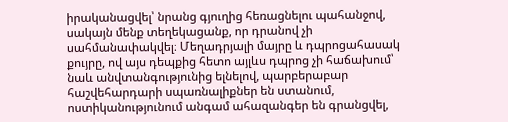իրականացվել՝ նրանց գյուղից հեռացնելու պահանջով, սակայն մենք տեղեկացանք, որ դրանով չի սահմանափակվել։ Մեղադրյալի մայրը և դպրոցահասակ քույրը, ով այս դեպքից հետո այլևս դպրոց չի հաճախում՝ նաև անվտանգությունից ելնելով, պարբերաբար հաշվեհարդարի սպառնալիքներ են ստանում, ոստիկանությունում անգամ ահազանգեր են գրանցվել,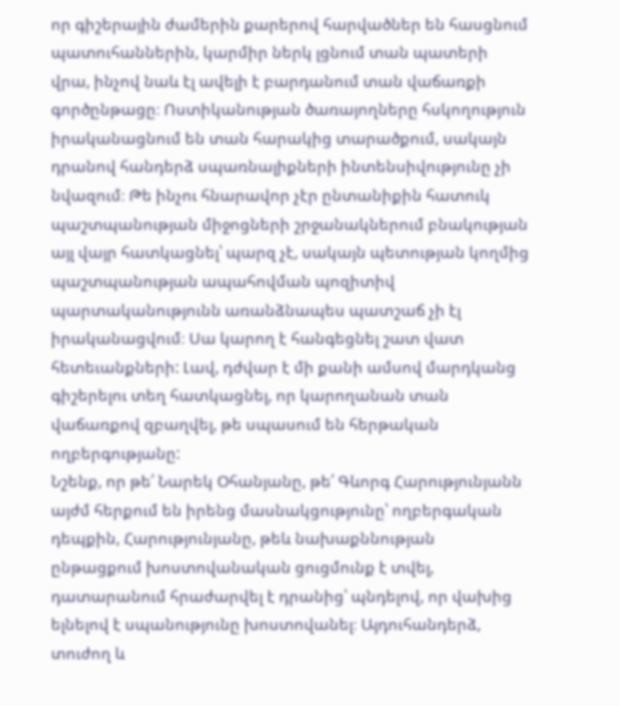որ գիշերային ժամերին քարերով հարվածներ են հասցնում պատուհաններին, կարմիր ներկ լցնում տան պատերի վրա, ինչով նաև էլ ավելի է բարդանում տան վաճառքի գործընթացը։ Ոստիկանության ծառայողները հսկողություն իրականացնում են տան հարակից տարածքում, սակայն դրանով հանդերձ սպառնալիքների ինտենսիվությունը չի նվազում։ Թե ինչու հնարավոր չէր ընտանիքին հատուկ պաշտպանության միջոցների շրջանակներում բնակության այլ վայր հատկացնել՝ պարզ չէ, սակայն պետության կողմից պաշտպանության ապահովման պոզիտիվ պարտականությունն առանձնապես պատշաճ չի էլ իրականացվում։ Սա կարող է հանգեցնել շատ վատ հետեւանքների: Լավ, դժվար է մի քանի ամսով մարդկանց գիշերելու տեղ հատկացնել, որ կարողանան տան վաճառքով զբաղվել, թե սպասում են հերթական ողբերգությանը:
Նշենք, որ թե՛ Նարեկ Օհանյանը, թե՛ Գևորգ Հարությունյանն այժմ հերքում են իրենց մասնակցությունը՝ ողբերգական դեպքին, Հարությունյանը, թեև նախաքննության ընթացքում խոստովանական ցուցմունք է տվել, դատարանում հրաժարվել է դրանից՝ պնդելով, որ վախից ելնելով է սպանությունը խոստովանել։ Այդուհանդերձ, տուժող և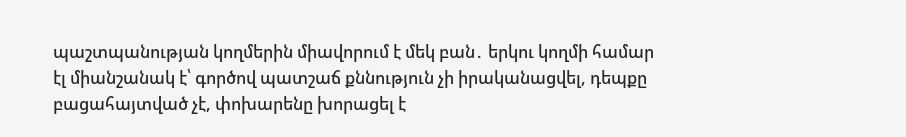պաշտպանության կողմերին միավորում է մեկ բան․ երկու կողմի համար էլ միանշանակ է՝ գործով պատշաճ քննություն չի իրականացվել, դեպքը բացահայտված չէ, փոխարենը խորացել է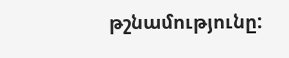թշնամությունը: